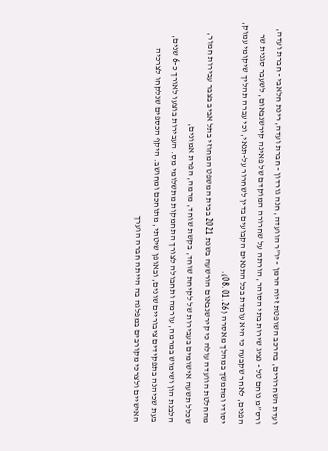ועדת השחרורים, בהרכב השופטת זיוה הרמן - יו”ר הוועדה, חנה גורדון - חברת ועדה, רינת חלאבי - חברת ועדה, ורס”מ נוחם טל - נציג שירות בתי הסוהר, הורתה על שחרורה המוקדם של פאינה קירשנבאום, לשעבר סגנית שר הפנים, לאחר שקבעה כי היא עומדת בכל התנאים הקבועים בדין לשחרור על-תנאי, וכי עברה תהליך שיקומי עמוק, יסודי ומתמשך במהלך מאסרה (08.01.26).
מהחלטת הוועדה עולה כי קירשנבאום הורשעה בשנת 2021 בבית המשפט המחוזי בתל אביב בצבר עבירות חמור, שכלל תשעה אישומים בעבירות של לקיחת שוחד, בקשת שוחד, מרמה, הפרת אמונים,
הלבנת הון ושימוש במרמה, עורמה ותחבולה לצורך התחמקות מתשלומי מס. העבירות בוצעו לאורך כ-6 שנים, בעת שכיהנה בתפקידים ציבוריים שונים, ובאופן שיטתי, מתוחכם ומחושב. היקף הכספים שנלקחו לצרכיה האישיים ולצרכי מקורבים במפלגה בה הייתה חברה הוערך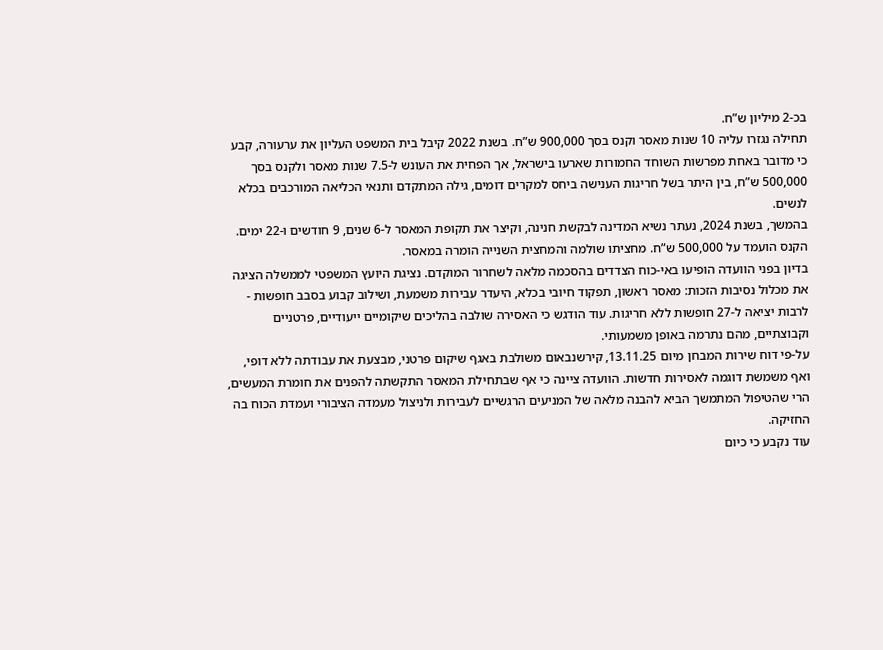בכ-2 מיליון ש”ח.
תחילה נגזרו עליה 10 שנות מאסר וקנס בסך 900,000 ש”ח. בשנת 2022 קיבל בית המשפט העליון את ערעורה, קבע כי מדובר באחת מפרשות השוחד החמורות שארעו בישראל, אך הפחית את העונש ל-7.5 שנות מאסר ולקנס בסך 500,000 ש”ח, בין היתר בשל חריגות הענישה ביחס למקרים דומים, גילה המתקדם ותנאי הכליאה המורכבים בכלא לנשים.
בהמשך, בשנת 2024, נעתר נשיא המדינה לבקשת חנינה, וקיצר את תקופת המאסר ל-6 שנים, 9 חודשים ו-22 ימים. הקנס הועמד על 500,000 ש”ח. מחציתו שולמה והמחצית השנייה הומרה במאסר.
בדיון בפני הוועדה הופיעו באי-כוח הצדדים בהסכמה מלאה לשחרור המוקדם. נציגת היועץ המשפטי לממשלה הציגה את מכלול נסיבות הזכות: מאסר ראשון, תפקוד חיובי בכלא, היעדר עבירות משמעת, ושילוב קבוע בסבב חופשות - לרבות יציאה ל-27 חופשות ללא חריגות. עוד הודגש כי האסירה שולבה בהליכים שיקומיים ייעודיים, פרטניים וקבוצתיים, מהם נתרמה באופן משמעותי.
על-פי דוח שירות המבחן מיום 13.11.25, קירשנבאום משולבת באגף שיקום פרטני, מבצעת את עבודתה ללא דופי, ואף משמשת דוגמה לאסירות חדשות. הוועדה ציינה כי אף שבתחילת המאסר התקשתה להפנים את חומרת המעשים, הרי שהטיפול המתמשך הביא להבנה מלאה של המניעים הרגשיים לעבירות ולניצול מעמדה הציבורי ועמדת הכוח בה החזיקה.
עוד נקבע כי כיום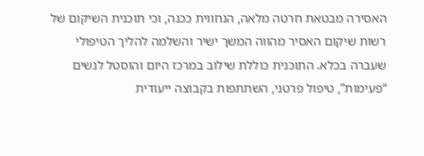האסירה מבטאת חרטה מלאה, הנחווית ככנה, וכי תוכנית השיקום של רשות שיקום האסיר מהווה המשך ישיר והשלמה להליך הטיפולי שעברה בכלא. התוכנית כוללת שילוב במרכז היום והוסטל לנשים “פעימות”, טיפול פרטני, השתתפות בקבוצה ייעודית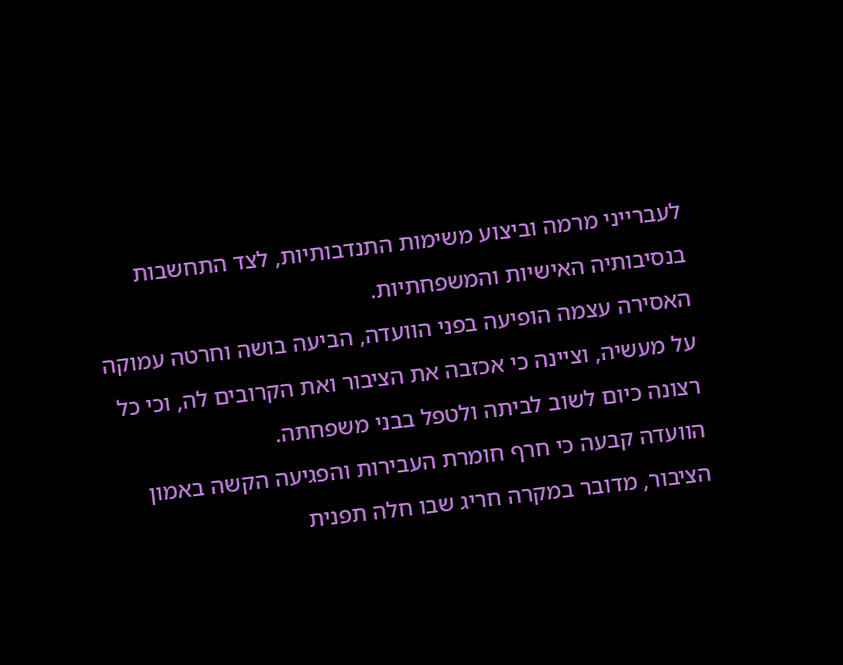לעברייני מרמה וביצוע משימות התנדבותיות, לצד התחשבות בנסיבותיה האישיות והמשפחתיות.
האסירה עצמה הופיעה בפני הוועדה, הביעה בושה וחרטה עמוקה על מעשיה, וציינה כי אכזבה את הציבור ואת הקרובים לה, וכי כל רצונה כיום לשוב לביתה ולטפל בבני משפחתה.
הוועדה קבעה כי חרף חומרת העבירות והפגיעה הקשה באמון הציבור, מדובר במקרה חריג שבו חלה תפנית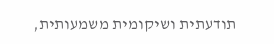תודעתית ושיקומית משמעותית,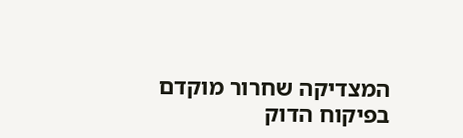המצדיקה שחרור מוקדם בפיקוח הדוק